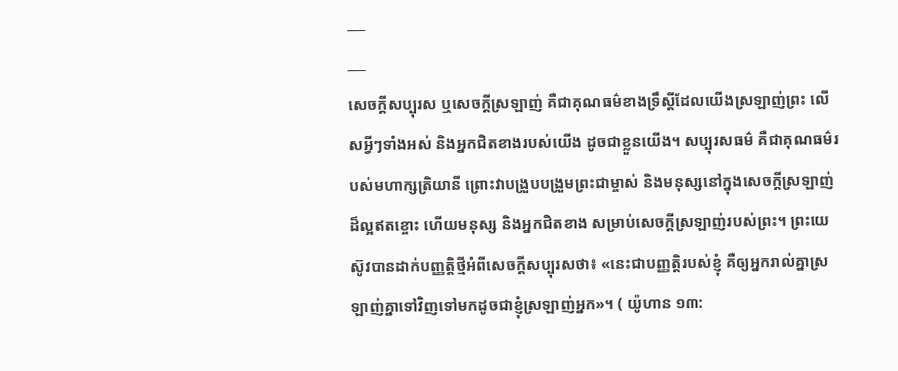___
___
សេចក្តីសប្បុរស ឬសេចក្តីស្រឡាញ់ គឺជាគុណធម៌ខាងទ្រឹស្ដីដែលយើងស្រឡាញ់ព្រះ លើសអ្វីៗទាំងអស់ និងអ្នកជិតខាងរបស់យើង ដូចជាខ្លួនយើង។ សប្បុរសធម៌ គឺជាគុណធម៌របស់មហាក្សត្រិយានី ព្រោះវាបង្រួបបង្រួមព្រះជាម្ចាស់ និងមនុស្សនៅក្នុងសេចក្តីស្រឡាញ់ដ៏ល្អឥតខ្ចោះ ហើយមនុស្ស និងអ្នកជិតខាង សម្រាប់សេចក្តីស្រឡាញ់របស់ព្រះ។ ព្រះយេស៊ូវបានដាក់បញ្ញត្តិថ្មីអំពីសេចក្ដីសប្បុរសថា៖ «នេះជាបញ្ញត្តិរបស់ខ្ញុំ គឺឲ្យអ្នករាល់គ្នាស្រឡាញ់គ្នាទៅវិញទៅមកដូចជាខ្ញុំស្រឡាញ់អ្នក»។ ( យ៉ូហាន ១៣: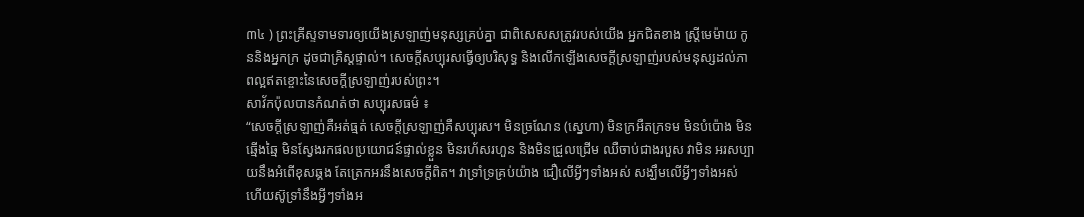៣៤ ) ព្រះគ្រីស្ទទាមទារឲ្យយើងស្រឡាញ់មនុស្សគ្រប់គ្នា ជាពិសេសសត្រូវរបស់យើង អ្នកជិតខាង ស្ត្រីមេម៉ាយ កូននិងអ្នកក្រ ដូចជាគ្រិស្ដផ្ទាល់។ សេចក្ដីសប្បុរសធ្វើឲ្យបរិសុទ្ធ និងលើកឡើងសេចក្ដីស្រឡាញ់របស់មនុស្សដល់ភាពល្អឥតខ្ចោះនៃសេចក្ដីស្រឡាញ់របស់ព្រះ។
សាវ័កប៉ុលបានកំណត់ថា សប្បុរសធម៌ ៖
“សេចក្តីស្រឡាញ់គឺអត់ធ្មត់ សេចក្តីស្រឡាញ់គឺសប្បុរស។ មិនច្រណែន (ស្នេហា) មិនក្រអឺតក្រទម មិនបំប៉ោង មិនឆ្មើងឆ្មៃ មិនស្វែងរកផលប្រយោជន៍ផ្ទាល់ខ្លួន មិនរហ័សរហួន និងមិនជ្រួលជ្រើម ឈឺចាប់ជាងរបួស វាមិន អរសប្បាយនឹងអំពើខុសឆ្គង តែត្រេកអរនឹងសេចក្តីពិត។ វាទ្រាំទ្រគ្រប់យ៉ាង ជឿលើអ្វីៗទាំងអស់ សង្ឃឹមលើអ្វីៗទាំងអស់ ហើយស៊ូទ្រាំនឹងអ្វីៗទាំងអ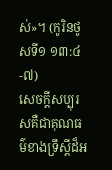ស់»។ (កូរិនថូសទី១ ១៣:៤-៧)
សេចក្តីសប្បុរសគឺជាគុណធម៌ខាងទ្រឹស្ដីដ៏អ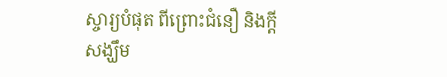ស្ចារ្យបំផុត ពីព្រោះជំនឿ និងក្តីសង្ឃឹម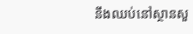នឹងឈប់នៅស្ថានសួ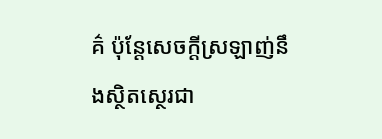គ៌ ប៉ុន្តែសេចក្តីស្រឡាញ់នឹងស្ថិតស្ថេរជា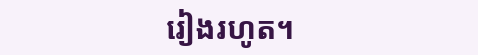រៀងរហូត។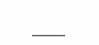___